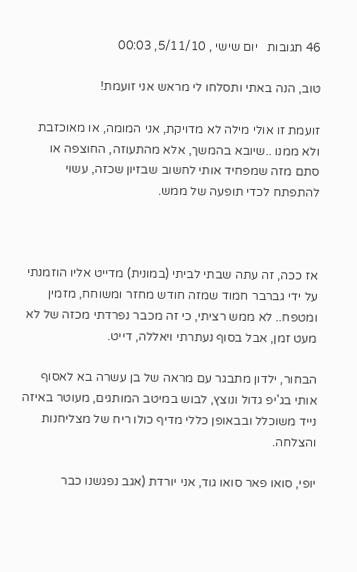46 תגובות   יום שישי , 5/11/10, 00:03

טוב, הנה באתי ותסלחו לי מראש אני זועמת!

זועמת זו אולי מילה לא מדויקת, אני המומה, או מאוכזבת ולא ממנו ..שיובא בהמשך, אלא מהתעוזה, החוצפה או סתם מזה שמפחיד אותי לחשוב שבזיון שכזה, עשוי להתפתח לכדי תופעה של ממש.



אז ככה, זה עתה שבתי לביתי (במונית) מדייט אליו הוזמנתי על ידי גברבר חמוד שמזה חודש מחזר ומשוחח, מזמין ומטפח.. לא ממש רציתי, כי זה מכבר נפרדתי מכזה של לא מעט זמן, אבל בסוף נעתרתי ויאללה, דייט.

הבחור, ילדון מתבגר עם מראה של בן עשרה בא לאסוף אותי בג'יפ גדול ונוצץ, לבוש במיטב המותגים, מעוטר באיזה נייד משוכלל ובבאופן כללי מדיף כולו ריח של מצליחנות והצלחה.

יופי, סואו פאר סואו גוד, אני יורדת (אגב נפגשנו כבר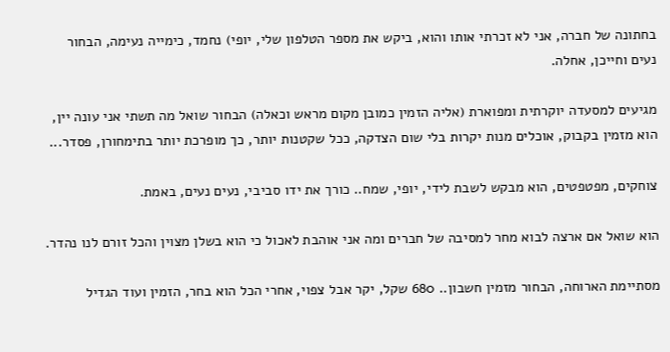בחתונה של חברה, אני לא זכרתי אותו והוא, ביקש את מספר הטלפון שלי, יופי) נחמד, כימייה נעימה, הבחור נעים וחייכן, אחלה.

מגיעים למסעדה יוקרתית ומפוארת (אליה הזמין כמובן מקום מראש וכאלה) הבחור שואל מה תשתי אני עונה יין, הוא מזמין בקבוק, אוכלים מנות יקרות בלי שום הצדקה, ככל שקטנות יותר, כך מופרכת יותר בתימחורן, פסדר...

צוחקים, מפטפטים, הוא מבקש לשבת לידי, יופי, שמח.. כורך את ידו סביבי, נעים נעים, באמת.

הוא שואל אם ארצה לבוא מחר למסיבה של חברים ומה אני אוהבת לאכול כי הוא בשלן מצוין והכל זורם לנו נהדר.

מסתיימת הארוחה, הבחור מזמין חשבון.. 680 שקל, יקר אבל צפוי, אחרי הכל הוא בחר, הזמין ועוד הגדיל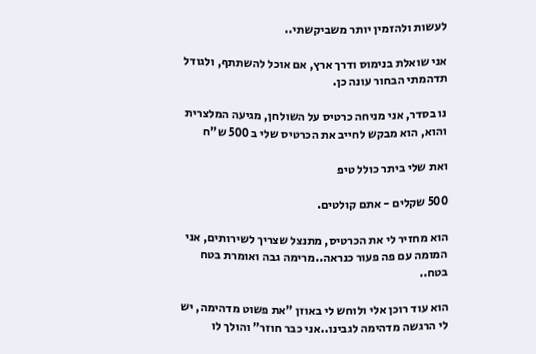לעשות ולהזמין יותר משביקשתי..

אני שואלת בנימוס ודרך ארץ, אם אוכל להשתתף, ולגודל תדהמתי הבחור עונה כן.

נו בסדר, אני מניחה כרטיס על השולחן, מגיעה המלצרית והוא, הוא מבקש לחייב את הכרטיס שלי ב 500 ש"ח

ואת שלי ביתר כולל טיפ

500 שקלים - אתם קולטים.

הוא מחזיר לי את הכרטיס, מתנצל שצריך לשירותים, אני המומה עם פה פעור כנראה..מרימה גבה ואומרת בטח בטח..

הוא עוד רוכן אלי ולוחש לי באוזן "את פשוט מדהימה, יש לי הרגשה מדהימה לגבינו..אני כבר חוזר" והולך לו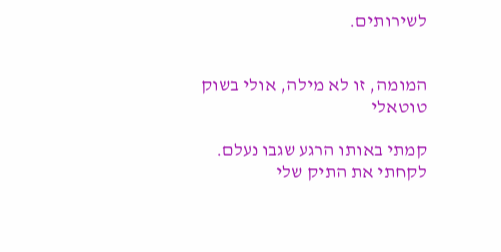לשירותים.


המומה, זו לא מילה, אולי בשוק טוטאלי

קמתי באותו הרגע שגבו נעלם.  לקחתי את התיק שלי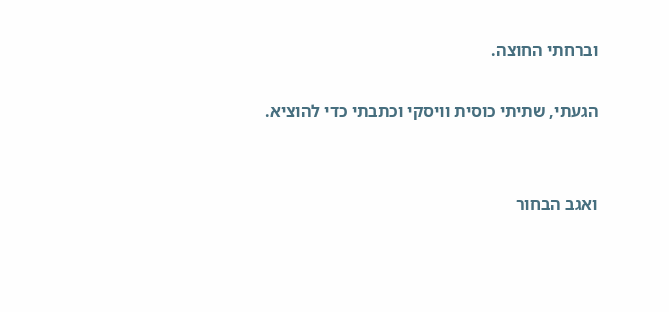וברחתי החוצה.

הגעתי, שתיתי כוסית וויסקי וכתבתי כדי להוציא.


ואגב הבחור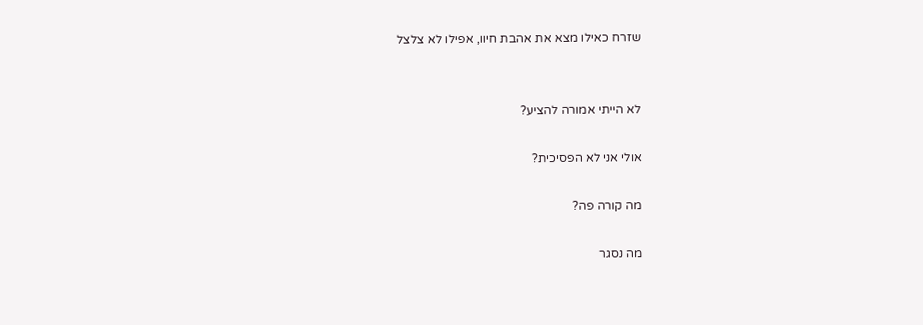שזרח כאילו מצא את אהבת חיוו, אפילו לא צלצל


לא הייתי אמורה להציע?

אולי אני לא הפסיכית?

מה קורה פה?

מה נסגר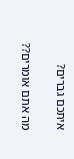איתכם גברים?

מה אתם אומרים??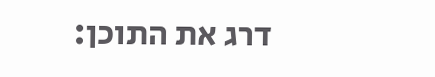דרג את התוכן: